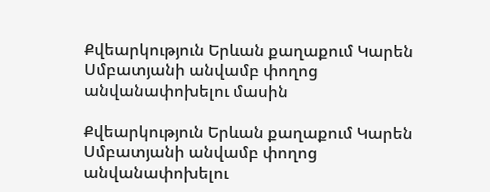Քվեարկություն Երևան քաղաքում Կարեն Սմբատյանի անվամբ փողոց անվանափոխելու մասին

Քվեարկություն Երևան քաղաքում Կարեն Սմբատյանի անվամբ փողոց անվանափոխելու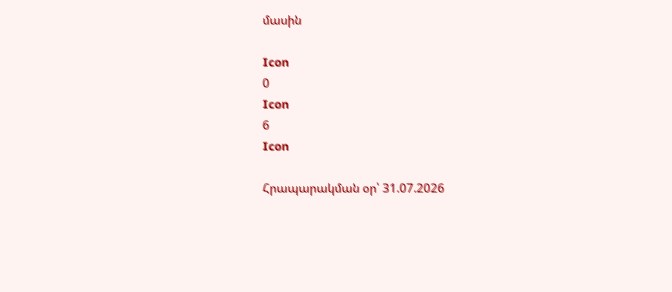մասին

Icon
0
Icon
6
Icon

Հրապարակման օր՝ 31.07.2026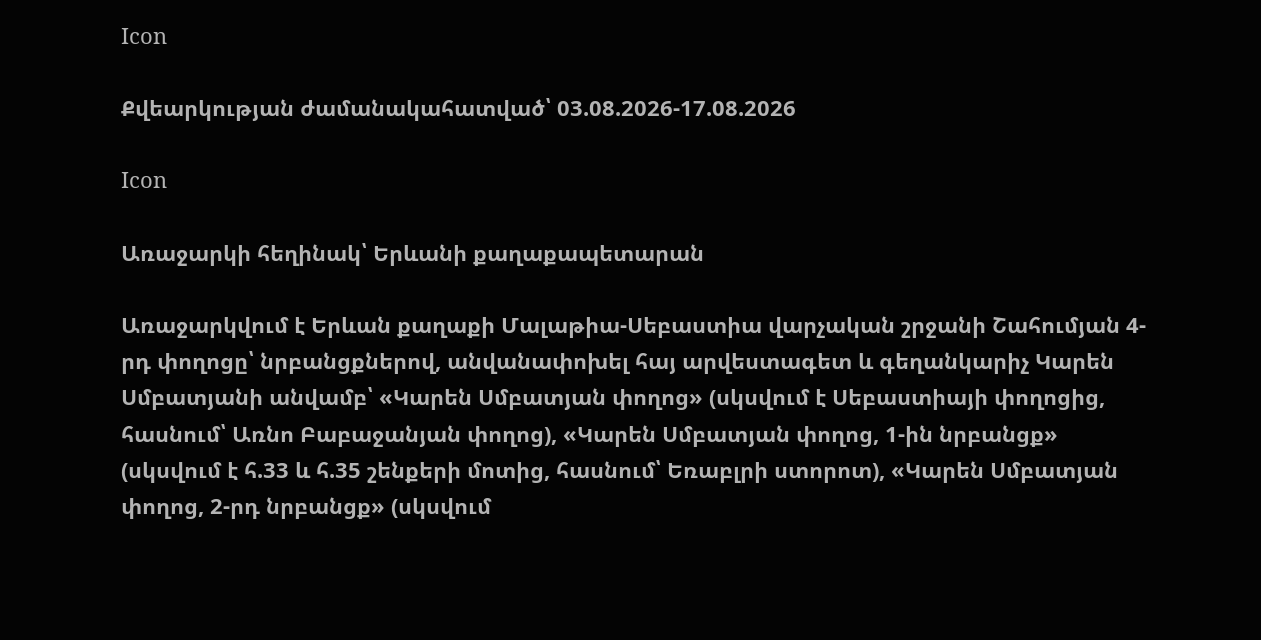Icon

Քվեարկության ժամանակահատված՝ 03.08.2026-17.08.2026

Icon

Առաջարկի հեղինակ՝ Երևանի քաղաքապետարան

Առաջարկվում է Երևան քաղաքի Մալաթիա-Սեբաստիա վարչական շրջանի Շահումյան 4-րդ փողոցը՝ նրբանցքներով, անվանափոխել հայ արվեստագետ և գեղանկարիչ Կարեն Սմբատյանի անվամբ՝ «Կարեն Սմբատյան փողոց» (սկսվում է Սեբաստիայի փողոցից, հասնում՝ Առնո Բաբաջանյան փողոց), «Կարեն Սմբատյան փողոց, 1-ին նրբանցք» (սկսվում է հ.33 և հ.35 շենքերի մոտից, հասնում՝ Եռաբլրի ստորոտ), «Կարեն Սմբատյան փողոց, 2-րդ նրբանցք» (սկսվում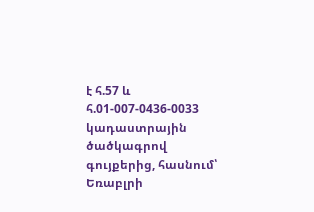է հ.57 և հ.01-007-0436-0033 կադաստրային ծածկագրով գույքերից, հասնում՝ Եռաբլրի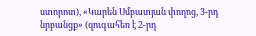ստորոտ), «Կարեն Սմբատյան փողոց, 3-րդ նրբանցք» (զուգահեռ է 2-րդ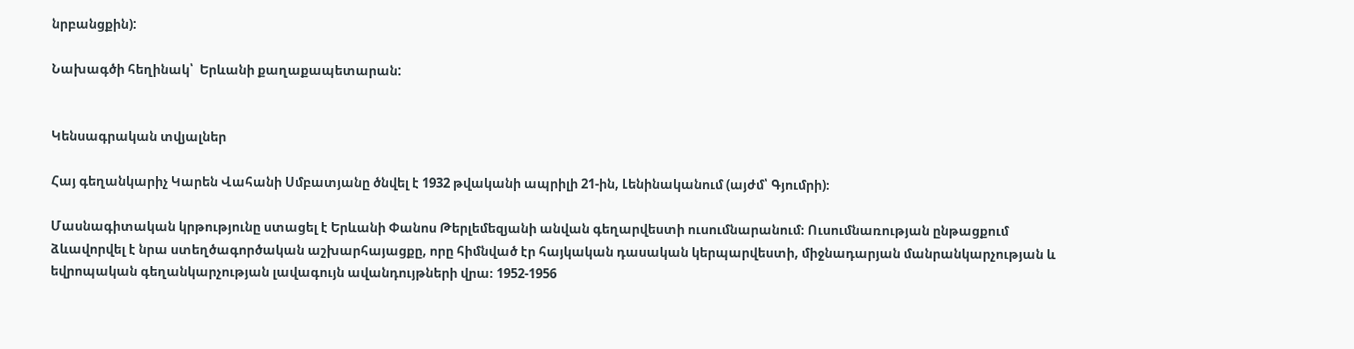նրբանցքին):

Նախագծի հեղինակ՝  Երևանի քաղաքապետարան:


Կենսագրական տվյալներ

Հայ գեղանկարիչ Կարեն Վահանի Սմբատյանը ծնվել է 1932 թվականի ապրիլի 21-ին, Լենինականում (այժմ՝ Գյումրի)։

Մասնագիտական կրթությունը ստացել է Երևանի Փանոս Թերլեմեզյանի անվան գեղարվեստի ուսումնարանում։ Ուսումնառության ընթացքում ձևավորվել է նրա ստեղծագործական աշխարհայացքը, որը հիմնված էր հայկական դասական կերպարվեստի, միջնադարյան մանրանկարչության և եվրոպական գեղանկարչության լավագույն ավանդույթների վրա։ 1952-1956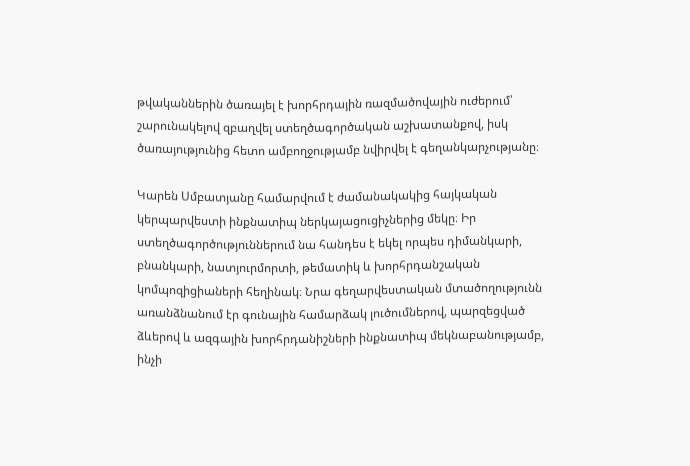թվականներին ծառայել է խորհրդային ռազմածովային ուժերում՝ շարունակելով զբաղվել ստեղծագործական աշխատանքով, իսկ ծառայությունից հետո ամբողջությամբ նվիրվել է գեղանկարչությանը։

Կարեն Սմբատյանը համարվում է ժամանակակից հայկական կերպարվեստի ինքնատիպ ներկայացուցիչներից մեկը։ Իր ստեղծագործություններում նա հանդես է եկել որպես դիմանկարի, բնանկարի, նատյուրմորտի, թեմատիկ և խորհրդանշական կոմպոզիցիաների հեղինակ։ Նրա գեղարվեստական մտածողությունն առանձնանում էր գունային համարձակ լուծումներով, պարզեցված ձևերով և ազգային խորհրդանիշների ինքնատիպ մեկնաբանությամբ, ինչի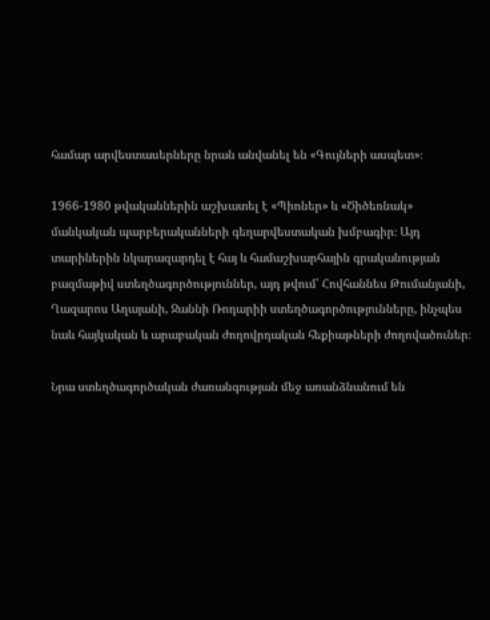համար արվեստասերները նրան անվանել են «Գույների ասպետ»։

1966-1980 թվականներին աշխատել է «Պիոներ» և «Ծիծեռնակ» մանկական պարբերականների գեղարվեստական խմբագիր։ Այդ տարիներին նկարազարդել է հայ և համաշխարհային գրականության բազմաթիվ ստեղծագործություններ, այդ թվում՝ Հովհաննես Թումանյանի, Ղազարոս Աղայանի, Ջաննի Ռոդարիի ստեղծագործությունները, ինչպես նաև հայկական և արաբական ժողովրդական հեքիաթների ժողովածուներ։

Նրա ստեղծագործական ժառանգության մեջ առանձնանում են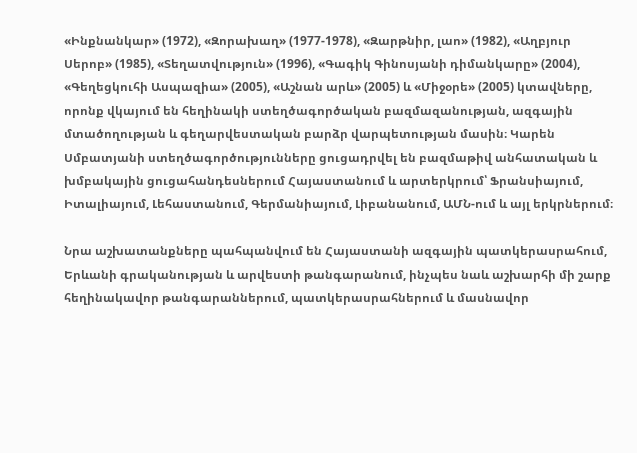«Ինքնանկար» (1972), «Զորախաղ» (1977-1978), «Զարթնիր, լաո» (1982), «Աղբյուր Սերոբ» (1985), «Տեղատվություն» (1996), «Գագիկ Գինոսյանի դիմանկարը» (2004), «Գեղեցկուհի Ասպազիա» (2005), «Աշնան արև» (2005) և «Միջօրե» (2005) կտավները, որոնք վկայում են հեղինակի ստեղծագործական բազմազանության, ազգային մտածողության և գեղարվեստական բարձր վարպետության մասին։ Կարեն Սմբատյանի ստեղծագործությունները ցուցադրվել են բազմաթիվ անհատական և խմբակային ցուցահանդեսներում Հայաստանում և արտերկրում՝ Ֆրանսիայում, Իտալիայում, Լեհաստանում, Գերմանիայում, Լիբանանում, ԱՄՆ-ում և այլ երկրներում։

Նրա աշխատանքները պահպանվում են Հայաստանի ազգային պատկերասրահում, Երևանի գրականության և արվեստի թանգարանում, ինչպես նաև աշխարհի մի շարք հեղինակավոր թանգարաններում, պատկերասրահներում և մասնավոր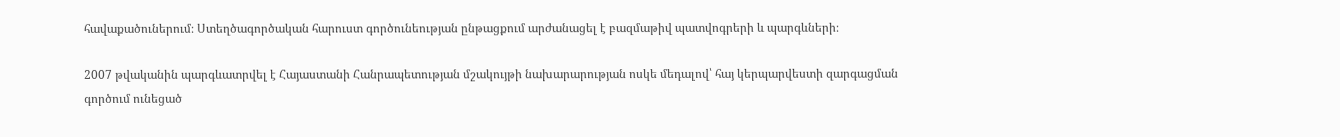հավաքածուներում։ Ստեղծագործական հարուստ գործունեության ընթացքում արժանացել է բազմաթիվ պատվոգրերի և պարգևների։

2007 թվականին պարգևատրվել է Հայաստանի Հանրապետության մշակույթի նախարարության ոսկե մեդալով՝ հայ կերպարվեստի զարգացման գործում ունեցած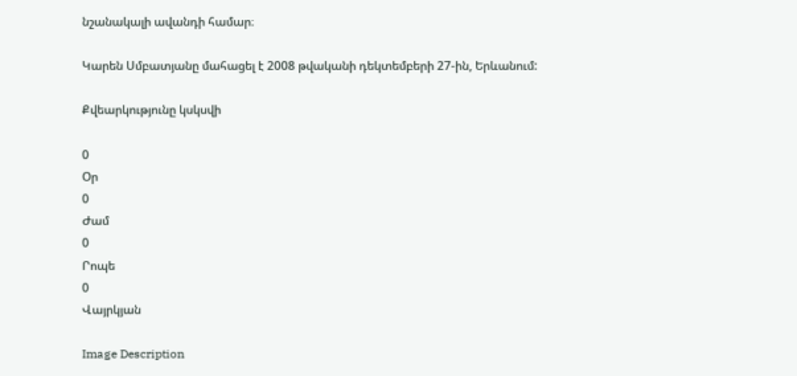նշանակալի ավանդի համար։

Կարեն Սմբատյանը մահացել է 2008 թվականի դեկտեմբերի 27-ին, Երևանում:

Քվեարկությունը կսկսվի

0
Օր
0
Ժամ
0
Րոպե
0
Վայրկյան

Image Description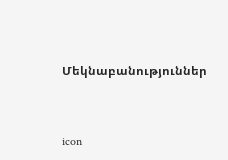Մեկնաբանություններ


icon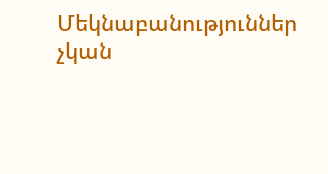Մեկնաբանություններ չկան